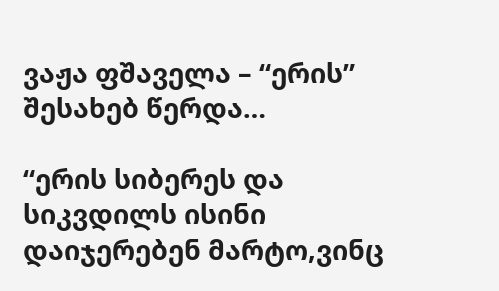ვაჟა ფშაველა – “ერის” შესახებ წერდა…

“ერის სიბერეს და სიკვდილს ისინი დაიჯერებენ მარტო,ვინც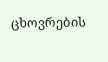ცხოვრების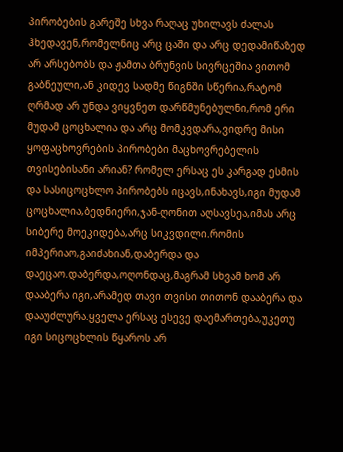პირობების გარეშე სხვა რაღაც უხილავს ძალას ჰხედავენ,რომელნიც არც ცაში და არც დედამიწაზედ არ არსებობს და ჟამთა ბრუნვის სივრცეშია ვითომ გაბნეული,ან კიდევ სადმე წიგნში სწერია,რატომ ღრმად არ უნდა ვიყვნეთ დარწმუნებულნი,რომ ერი მუდამ ცოცხალია და არც მომკვდარა,ვიდრე მისი ყოფაცხოვრების პირობები მაცხოვრებელის თვისებისანი არიან? რომელ ერსაც ეს კარგად ესმის და სასიცოცხლო პირობებს იცავს,ინახავს,იგი მუდამ ცოცხალია,ბედნიერი,ჯან-ღონით აღსავსეა,იმას არც სიბერე მოეკიდება,არც სიკვდილი.რომის იმპერიაო,გაიძახიან,დაბერდა და დაეცაო.დაბერდა,ოღონდაც,მაგრამ სხვამ ხომ არ დააბერა იგი,არამედ თავი თვისი თითონ დააბერა და დააუძლურა.ყველა ერსაც ესევე დაემართება,უკეთუ იგი სიცოცხლის წყაროს არ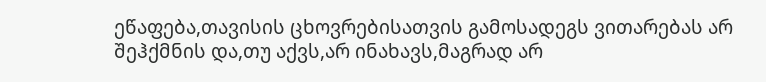ეწაფება,თავისის ცხოვრებისათვის გამოსადეგს ვითარებას არ შეჰქმნის და,თუ აქვს,არ ინახავს,მაგრად არ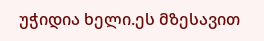უჭიდია ხელი.ეს მზესავით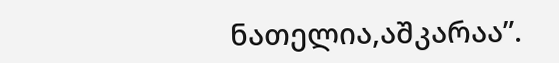ნათელია,აშკარაა”.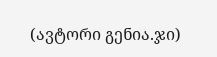(ავტორი გენია.ჯი)